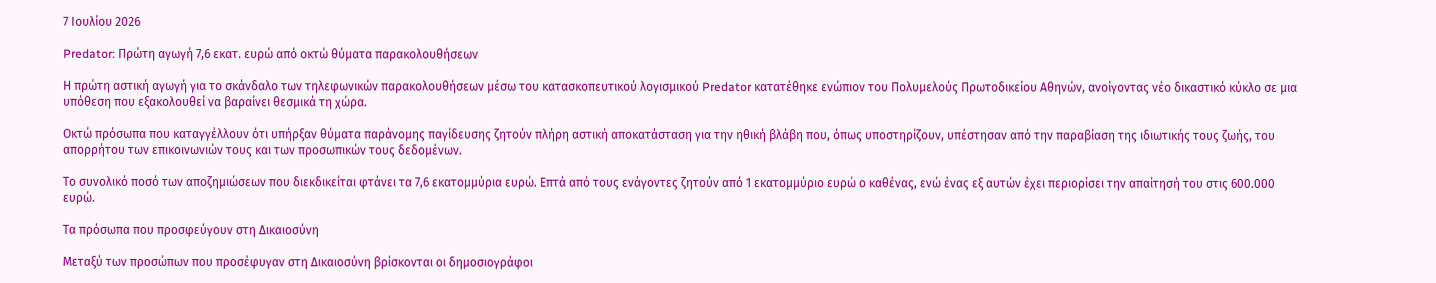7 Ιουλίου 2026

Predator: Πρώτη αγωγή 7,6 εκατ. ευρώ από οκτώ θύματα παρακολουθήσεων

Η πρώτη αστική αγωγή για το σκάνδαλο των τηλεφωνικών παρακολουθήσεων μέσω του κατασκοπευτικού λογισμικού Predator κατατέθηκε ενώπιον του Πολυμελούς Πρωτοδικείου Αθηνών, ανοίγοντας νέο δικαστικό κύκλο σε μια υπόθεση που εξακολουθεί να βαραίνει θεσμικά τη χώρα.

Οκτώ πρόσωπα που καταγγέλλουν ότι υπήρξαν θύματα παράνομης παγίδευσης ζητούν πλήρη αστική αποκατάσταση για την ηθική βλάβη που, όπως υποστηρίζουν, υπέστησαν από την παραβίαση της ιδιωτικής τους ζωής, του απορρήτου των επικοινωνιών τους και των προσωπικών τους δεδομένων.

Το συνολικό ποσό των αποζημιώσεων που διεκδικείται φτάνει τα 7,6 εκατομμύρια ευρώ. Επτά από τους ενάγοντες ζητούν από 1 εκατομμύριο ευρώ ο καθένας, ενώ ένας εξ αυτών έχει περιορίσει την απαίτησή του στις 600.000 ευρώ.

Τα πρόσωπα που προσφεύγουν στη Δικαιοσύνη

Μεταξύ των προσώπων που προσέφυγαν στη Δικαιοσύνη βρίσκονται οι δημοσιογράφοι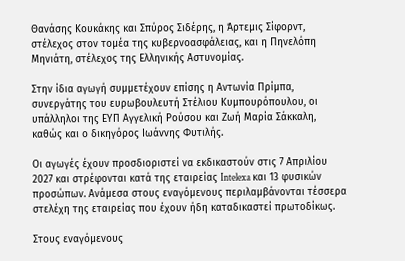Θανάσης Κουκάκης και Σπύρος Σιδέρης, η Άρτεμις Σίφορντ, στέλεχος στον τομέα της κυβερνοασφάλειας, και η Πηνελόπη Μηνιάτη, στέλεχος της Ελληνικής Αστυνομίας.

Στην ίδια αγωγή συμμετέχουν επίσης η Αντωνία Πρίμπα, συνεργάτης του ευρωβουλευτή Στέλιου Κυμπουρόπουλου, οι υπάλληλοι της ΕΥΠ Αγγελική Ρούσου και Ζωή Μαρία Σάκκαλη, καθώς και ο δικηγόρος Ιωάννης Φυτιλής.

Οι αγωγές έχουν προσδιοριστεί να εκδικαστούν στις 7 Απριλίου 2027 και στρέφονται κατά της εταιρείας Intelexa και 13 φυσικών προσώπων. Ανάμεσα στους εναγόμενους περιλαμβάνονται τέσσερα στελέχη της εταιρείας που έχουν ήδη καταδικαστεί πρωτοδίκως.

Στους εναγόμενους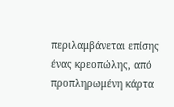περιλαμβάνεται επίσης ένας κρεοπώλης, από προπληρωμένη κάρτα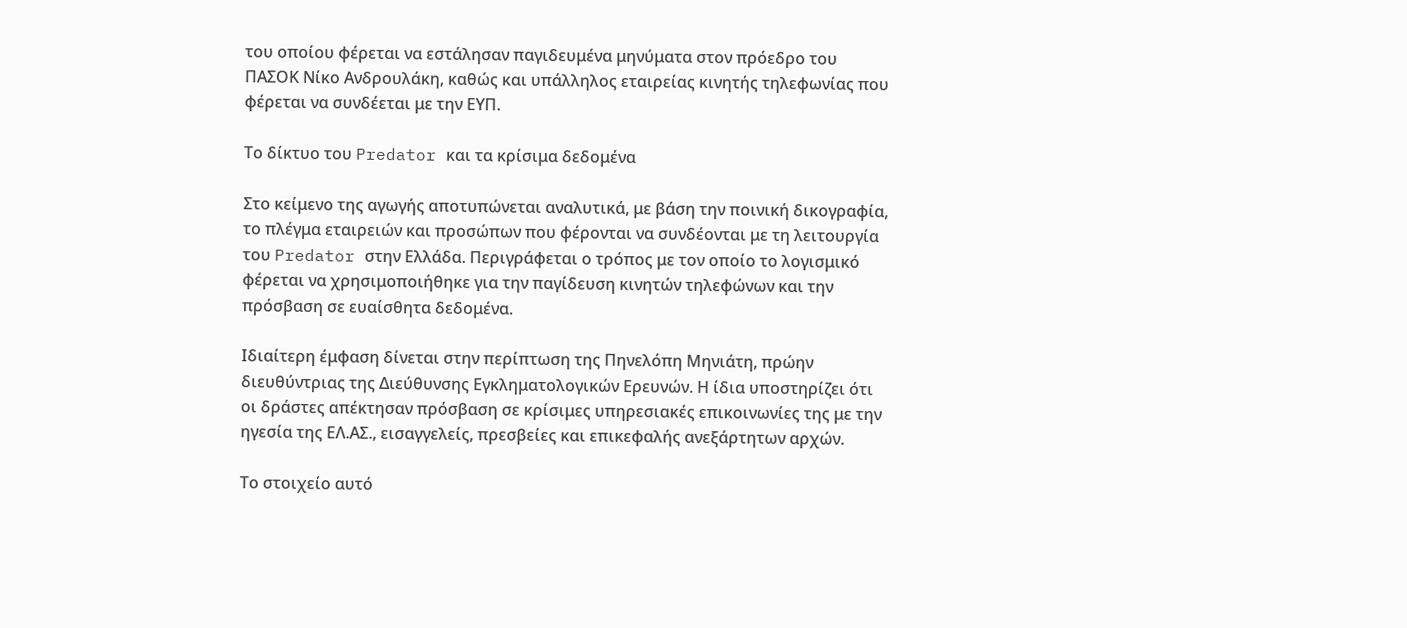του οποίου φέρεται να εστάλησαν παγιδευμένα μηνύματα στον πρόεδρο του ΠΑΣΟΚ Νίκο Ανδρουλάκη, καθώς και υπάλληλος εταιρείας κινητής τηλεφωνίας που φέρεται να συνδέεται με την ΕΥΠ.

Το δίκτυο του Predator και τα κρίσιμα δεδομένα

Στο κείμενο της αγωγής αποτυπώνεται αναλυτικά, με βάση την ποινική δικογραφία, το πλέγμα εταιρειών και προσώπων που φέρονται να συνδέονται με τη λειτουργία του Predator στην Ελλάδα. Περιγράφεται ο τρόπος με τον οποίο το λογισμικό φέρεται να χρησιμοποιήθηκε για την παγίδευση κινητών τηλεφώνων και την πρόσβαση σε ευαίσθητα δεδομένα.

Ιδιαίτερη έμφαση δίνεται στην περίπτωση της Πηνελόπη Μηνιάτη, πρώην διευθύντριας της Διεύθυνσης Εγκληματολογικών Ερευνών. Η ίδια υποστηρίζει ότι οι δράστες απέκτησαν πρόσβαση σε κρίσιμες υπηρεσιακές επικοινωνίες της με την ηγεσία της ΕΛ.ΑΣ., εισαγγελείς, πρεσβείες και επικεφαλής ανεξάρτητων αρχών.

Το στοιχείο αυτό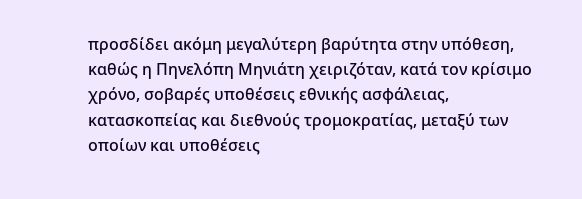προσδίδει ακόμη μεγαλύτερη βαρύτητα στην υπόθεση, καθώς η Πηνελόπη Μηνιάτη χειριζόταν, κατά τον κρίσιμο χρόνο, σοβαρές υποθέσεις εθνικής ασφάλειας, κατασκοπείας και διεθνούς τρομοκρατίας, μεταξύ των οποίων και υποθέσεις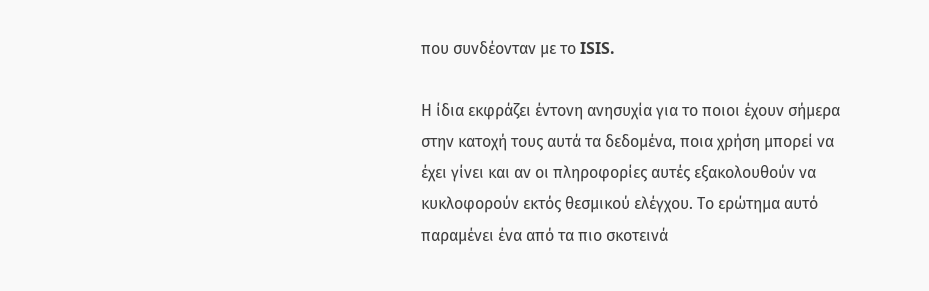που συνδέονταν με το ISIS.

Η ίδια εκφράζει έντονη ανησυχία για το ποιοι έχουν σήμερα στην κατοχή τους αυτά τα δεδομένα, ποια χρήση μπορεί να έχει γίνει και αν οι πληροφορίες αυτές εξακολουθούν να κυκλοφορούν εκτός θεσμικού ελέγχου. Το ερώτημα αυτό παραμένει ένα από τα πιο σκοτεινά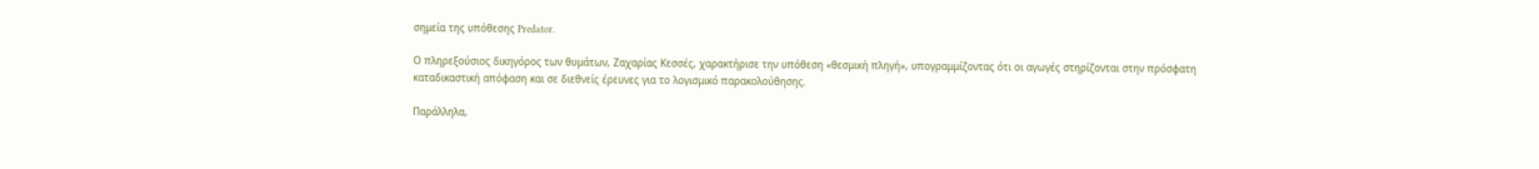σημεία της υπόθεσης Predator.

Ο πληρεξούσιος δικηγόρος των θυμάτων, Ζαχαρίας Κεσσές, χαρακτήρισε την υπόθεση «θεσμική πληγή», υπογραμμίζοντας ότι οι αγωγές στηρίζονται στην πρόσφατη καταδικαστική απόφαση και σε διεθνείς έρευνες για το λογισμικό παρακολούθησης.

Παράλληλα,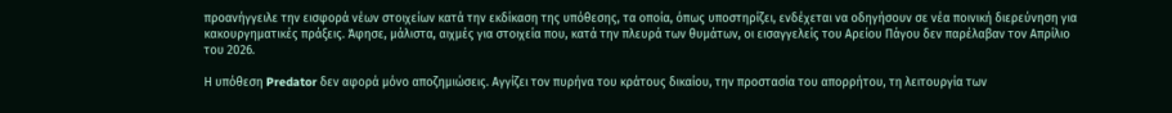προανήγγειλε την εισφορά νέων στοιχείων κατά την εκδίκαση της υπόθεσης, τα οποία, όπως υποστηρίζει, ενδέχεται να οδηγήσουν σε νέα ποινική διερεύνηση για κακουργηματικές πράξεις. Άφησε, μάλιστα, αιχμές για στοιχεία που, κατά την πλευρά των θυμάτων, οι εισαγγελείς του Αρείου Πάγου δεν παρέλαβαν τον Απρίλιο του 2026.

Η υπόθεση Predator δεν αφορά μόνο αποζημιώσεις. Αγγίζει τον πυρήνα του κράτους δικαίου, την προστασία του απορρήτου, τη λειτουργία των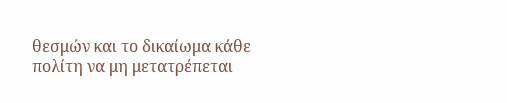θεσμών και το δικαίωμα κάθε πολίτη να μη μετατρέπεται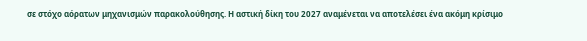σε στόχο αόρατων μηχανισμών παρακολούθησης. Η αστική δίκη του 2027 αναμένεται να αποτελέσει ένα ακόμη κρίσιμο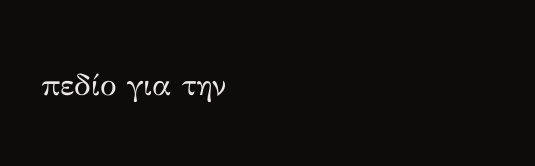πεδίο για την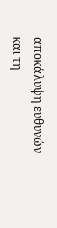αποκάλυψη ευθυνών και τη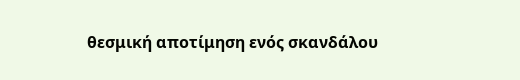θεσμική αποτίμηση ενός σκανδάλου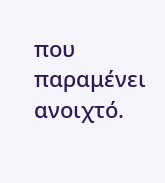που παραμένει ανοιχτό.